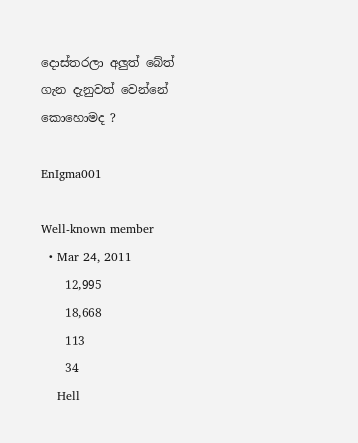දොස්තරලා අලුත් බේත් ගැන දැනුවත් වෙන්නේ කොහොමද ?

EnIgma001

Well-known member
  • Mar 24, 2011
    12,995
    18,668
    113
    34
    Hell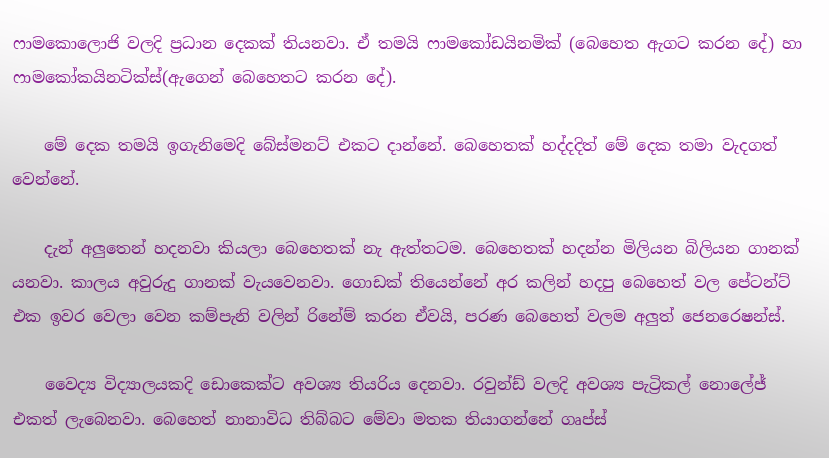ෆාමකොලොජි වලදි ප්‍රධාන දෙකක් තියනවා. ඒ තමයි ෆාමකෝඩයිනමික් (බෙහෙත ඇගට කරන දේ) හා ෆාමකෝකයිනටික්ස්(ඇගෙන් බෙහෙතට කරන දේ).

    මේ දෙක තමයි ඉගැනිමෙදි බේස්මනට් එකට දාන්නේ. බෙහෙතක් හද්දදිත් මේ දෙක තමා වැදගත් වෙන්නේ.

    දැන් අලුතෙන් හදනවා කියලා බෙහෙතක් නැ ඇත්තටම. බෙහෙතක් හදන්න මිලියන බිලියන ගානක් යනවා. කාලය අවුරුදු ගානක් වැයවෙනවා. ගොඩක් තියෙන්නේ අර කලින් හදපු බෙහෙත් වල පේටන්ට් එක ඉවර වෙලා වෙන කම්පැනි වලින් රිනේම් කරන ඒවයි, පරණ බෙහෙත් වලම අලුත් ජෙනරෙෂන්ස්.

    වෛද්‍ය විද්‍යාලයකදි ඩොකෙක්ට අවශ්‍ය තියරිය දෙනවා. රවුන්ඩ් වලදි අවශ්‍ය පැට්‍රිකල් නොලේජ් එකත් ලැබෙනවා. බෙහෙත් නානාවිධ තිබ්බට මේවා මතක තියාගන්නේ ගෘප්ස්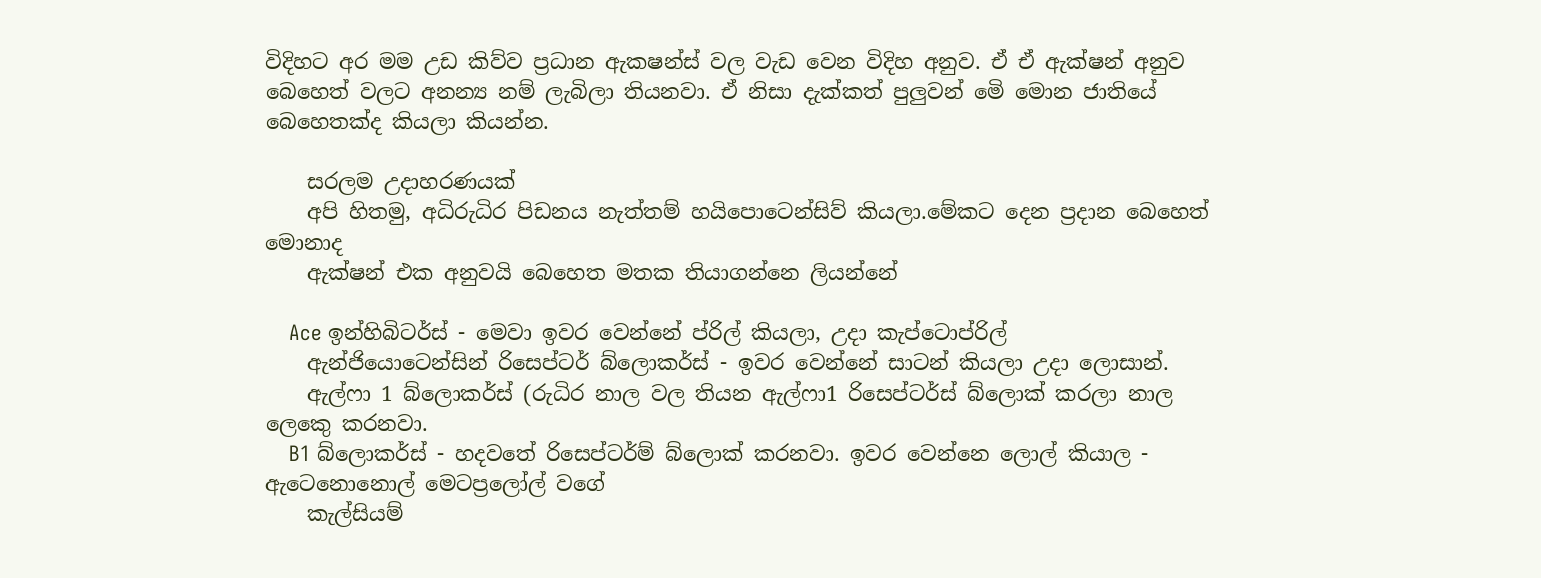විදිහට අර මම උඩ කිව්ව ප්‍රධාන ඇකෂන්ස් වල වැඩ වෙන විදිහ අනුව. ඒ ඒ ඇක්ෂන් අනුව බෙහෙත් වලට අනන්‍ය නම් ලැබිලා තියනවා. ඒ නිසා දැක්කත් පුලුවන් මෙි මොන ජාතියේ බෙහෙතක්ද කියලා කියන්න.

    සරලම උදාහරණයක්
    අපි හිතමු, අධිරුධිර පිඩනය නැත්තම් හයිපොටෙන්සිව් කියලා.මේකට දෙන ප්‍රදාන බෙහෙත් මොනාද
    ඇක්ෂන් එක අනුවයි බෙහෙත මතක තියාගන්නෙ ලියන්නේ

    Ace ඉන්හිබිටර්ස් - මෙවා ඉවර වෙන්නේ ප්රිල් කියලා, උදා කැප්ටොප්රිල්
    ඇන්ජියොටෙන්සින් රිසෙප්ටර් බ්ලොකර්ස් - ඉවර වෙන්නේ සාටන් කියලා උදා ලොසාන්.
    ඇල්ෆා 1 බ්ලොකර්ස් (රුධිර නාල වල තියන ඇල්ෆා1 රිසෙප්ටර්ස් බ්ලොක් කරලා නාල ලෙකෙු කරනවා.
    B1 බ්ලොකර්ස් - හදවතේ රිසෙප්ටර්ම් බ්ලොක් කරනවා. ඉවර වෙන්නෙ ලොල් කියාල - ඇටෙනොනොල් මෙටප්‍රලෝල් වගේ
    කැල්සියම්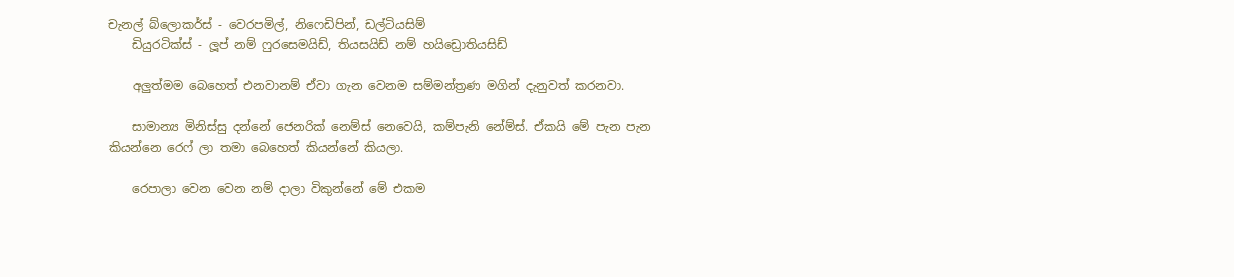චැනල් බ්ලොකර්ස් - වෙරපමිල්, නිෆෙඩිපින්, ඩල්ටියසිම්
    ඩියුරටික්ස් - ලූප් නම් ෆුරසෙමයිඩ්, තියසයිඩ් නම් හයිඩ්‍රොතියසිඩ්

    අලුත්මම බෙහෙත් එනවානම් ඒවා ගැන වෙනම සම්මන්ත්‍රණ මගින් දැනුවත් කරනවා.

    සාමාන්‍ය මිනිස්සු දන්නේ ජෙනරික් නෙම්ස් නෙවෙයි, කම්පැනි නේම්ස්. ඒකයි මේ පැන පැන කියන්නෙ රෙෆ් ලා තමා බෙහෙත් කියන්නේ කියලා.

    රෙපාලා වෙන වෙන නම් දාලා විකුන්නේ මේ එකම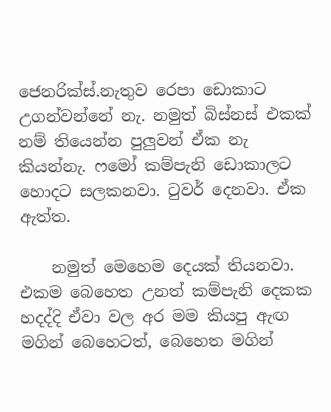ජෙනරික්ස්.නැතුව රෙපා ඩොකාට උගන්වන්නේ නැ. නමුත් බිස්නස් එකක් නම් තියෙන්න පුලුවන් ඒක නැ කියන්නැ. ෆමෝ කම්පැනි ඩොකාලට හොදට සලකනවා. ටුවර් දෙනවා. ඒක ඇත්ත.

    නමුත් මෙහෙම දෙයක් තියනවා. එකම බෙහෙත උනත් කම්පැනි දෙකක හදද්දි ඒවා වල අර මම කියපු ඇඟ මගින් බෙහෙටත්, බෙහෙත මගින්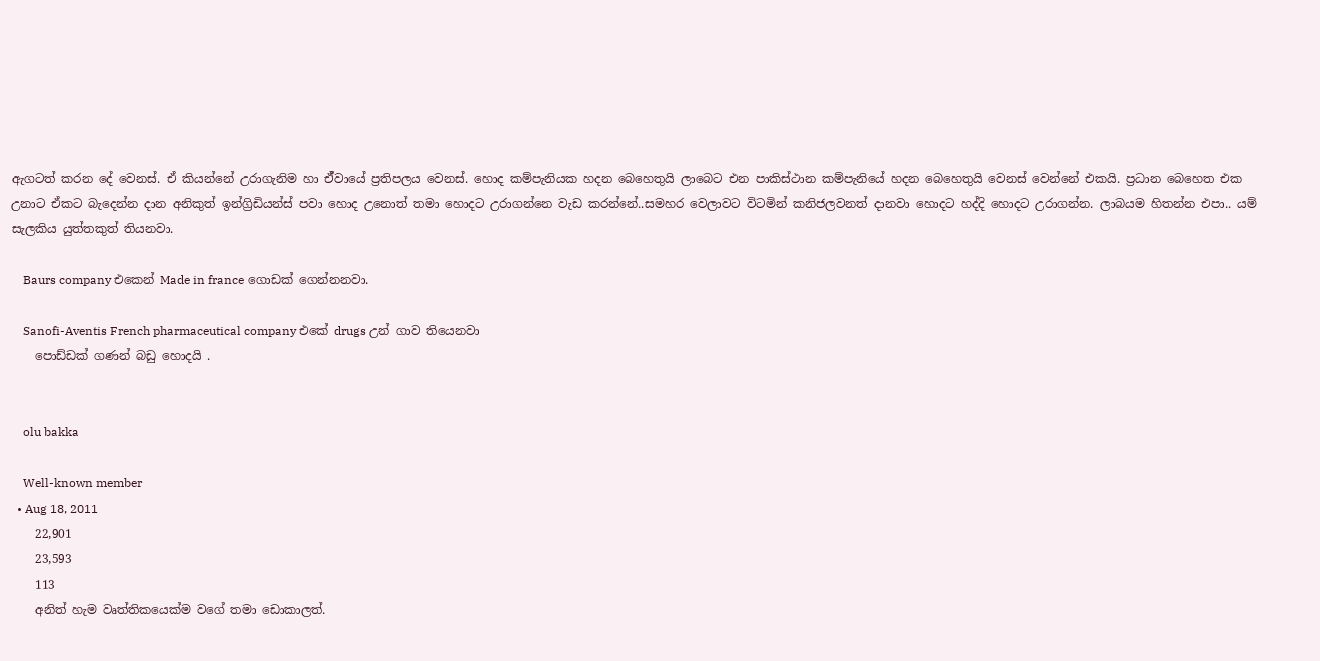ඇගටත් කරන දේ වෙනස්. ඒ කියන්නේ උරාගැනිම හා ඒ්වායේ ප්‍රතිපලය වෙනස්. හොද කම්පැනියක හදන බෙහෙතුයි ලාබෙට එන පාකිස්ථාන කම්පැනියේ හදන බෙහෙතුයි වෙනස් වෙන්නේ එකයි. ප්‍රධාන බෙහෙත එක උනාට ඒකට බැදෙන්න දාන අනිකුත් ඉන්ග්‍රිඩියන්ස් පවා හොද උනොත් තමා හොදට උරාගන්නෙ වැඩ කරන්නේ..සමහර වෙලාවට විටමින් කනිජලවනත් දානවා හොදට හද්දි හොදට උරාගන්න. ලාබයම හිතන්න එපා.. යම් සැලකිය යුත්තකුත් තියනවා.

    Baurs company එකෙන් Made in france ගොඩක් ගෙන්නනවා.

    Sanofi-Aventis French pharmaceutical company එකේ drugs උන් ගාව තියෙනවා
    පොඩ්ඩක් ගණන් බඩු හොදයි .


    olu bakka

    Well-known member
  • Aug 18, 2011
    22,901
    23,593
    113
    අනිත් හැම වෘත්තිකයෙක්ම වගේ තමා ඩොකාලත්.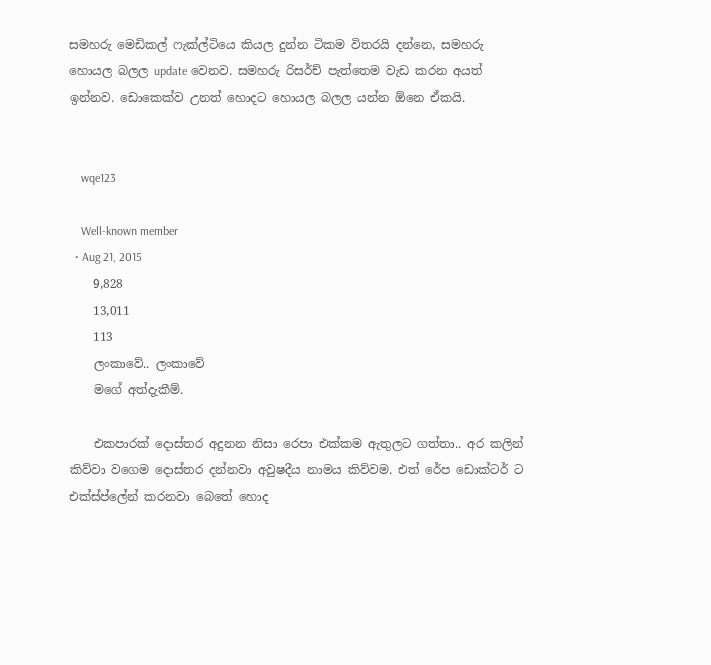සමහරු මෙඩිකල් ෆැක්ල්ටියෙ කියල දුන්න ටිකම විතරයි දන්නෙ, සමහරු හොයල බලල update වෙනව. සමහරු රිසර්ච් පැත්තෙම වැඩ කරන අයත් ඉන්නව. ඩොකෙක්ව උනත් හොදට හොයල බලල යන්න ඕනෙ ඒකයි.


    wqe123

    Well-known member
  • Aug 21, 2015
    9,828
    13,011
    113
    ලංකාවේ.. ලංකාවේ
    මගේ අත්දැකීම්.

    එකපාරක් දොස්තර අදුනන නිසා රෙපා එක්කම ඇතුලට ගත්තා.. අර කලින් කිව්වා වගෙම දොස්තර දන්නවා අවුෂදීය නාමය කිව්වම. එත් රේප ඩොක්ටර් ට එක්ස්ප්ලේන් කරනවා බෙතේ හොද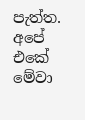පැත්ත. අපේ එකේ මේවා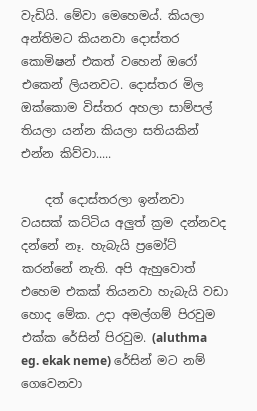වැඩියි. මේවා මෙහෙමය්. කියලා අන්තිමට කියනවා දොස්තර කොමිෂන් එකත් වහෙන් ඔරෝ එකෙන් ලියනවට. දොස්තර මිල ඔක්කොම විස්තර අහලා සාම්පල් තියලා යන්න කියලා සතියකින් එන්න කිව්වා.....

    දත් දොස්තරලා ඉන්නවා වයසක් කට්ටිය අලුත් ක්‍රම දන්නවද දන්නේ නෑ. හැබැයි ප්‍රමෝට් කරන්නේ නැති. අපි ඇහුවොත් එහෙම එකක් තියනවා හැබැයි වඩා හොද මේක. උදා අමල්ගම් පිරවුම එක්ක රේසින් පිරවුම. (aluthma eg. ekak neme) රේසින් මට නම් ගෙවෙනවා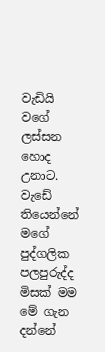වැඩියි වගේ ලස්සන හොද උනාට. වැඩේ තියෙන්නේ මගේ පුද්ගලික පලපුරුද්ද මිසක් මම මේ ගැන දන්නේ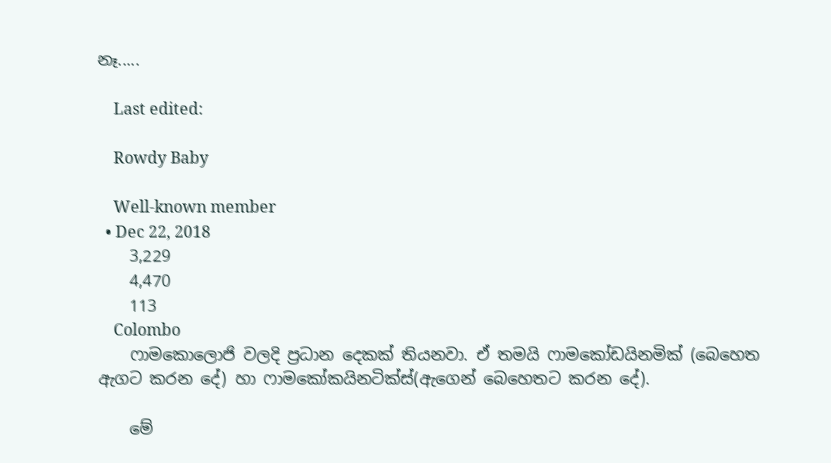නෑ.....

    Last edited:

    Rowdy Baby

    Well-known member
  • Dec 22, 2018
    3,229
    4,470
    113
    Colombo
    ෆාමකොලොජි වලදි ප්‍රධාන දෙකක් තියනවා. ඒ තමයි ෆාමකෝඩයිනමික් (බෙහෙත ඇගට කරන දේ) හා ෆාමකෝකයිනටික්ස්(ඇගෙන් බෙහෙතට කරන දේ).

    මේ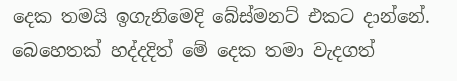දෙක තමයි ඉගැනිමෙදි බේස්මනට් එකට දාන්නේ. බෙහෙතක් හද්දදිත් මේ දෙක තමා වැදගත්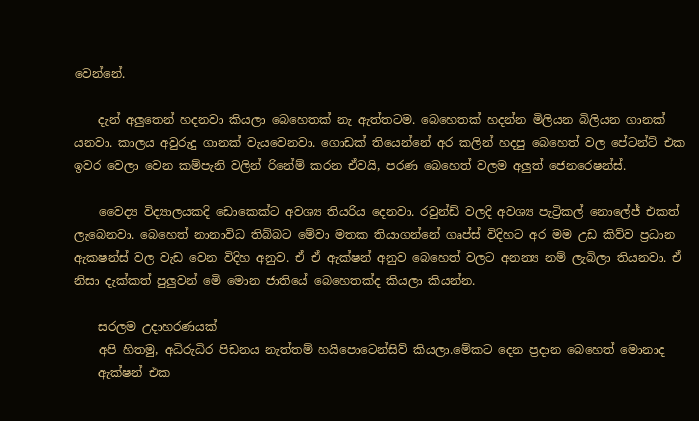වෙන්නේ.

    දැන් අලුතෙන් හදනවා කියලා බෙහෙතක් නැ ඇත්තටම. බෙහෙතක් හදන්න මිලියන බිලියන ගානක් යනවා. කාලය අවුරුදු ගානක් වැයවෙනවා. ගොඩක් තියෙන්නේ අර කලින් හදපු බෙහෙත් වල පේටන්ට් එක ඉවර වෙලා වෙන කම්පැනි වලින් රිනේම් කරන ඒවයි, පරණ බෙහෙත් වලම අලුත් ජෙනරෙෂන්ස්.

    වෛද්‍ය විද්‍යාලයකදි ඩොකෙක්ට අවශ්‍ය තියරිය දෙනවා. රවුන්ඩ් වලදි අවශ්‍ය පැට්‍රිකල් නොලේජ් එකත් ලැබෙනවා. බෙහෙත් නානාවිධ තිබ්බට මේවා මතක තියාගන්නේ ගෘප්ස් විදිහට අර මම උඩ කිව්ව ප්‍රධාන ඇකෂන්ස් වල වැඩ වෙන විදිහ අනුව. ඒ ඒ ඇක්ෂන් අනුව බෙහෙත් වලට අනන්‍ය නම් ලැබිලා තියනවා. ඒ නිසා දැක්කත් පුලුවන් මෙි මොන ජාතියේ බෙහෙතක්ද කියලා කියන්න.

    සරලම උදාහරණයක්
    අපි හිතමු, අධිරුධිර පිඩනය නැත්තම් හයිපොටෙන්සිව් කියලා.මේකට දෙන ප්‍රදාන බෙහෙත් මොනාද
    ඇක්ෂන් එක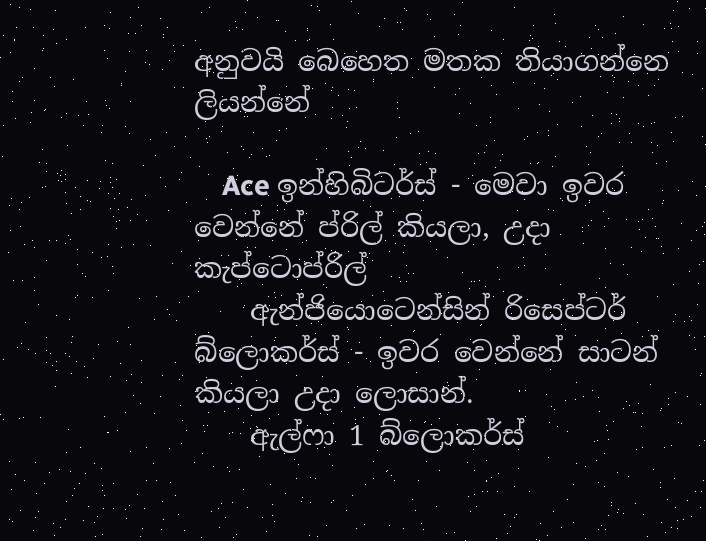අනුවයි බෙහෙත මතක තියාගන්නෙ ලියන්නේ

    Ace ඉන්හිබිටර්ස් - මෙවා ඉවර වෙන්නේ ප්රිල් කියලා, උදා කැප්ටොප්රිල්
    ඇන්ජියොටෙන්සින් රිසෙප්ටර් බ්ලොකර්ස් - ඉවර වෙන්නේ සාටන් කියලා උදා ලොසාන්.
    ඇල්ෆා 1 බ්ලොකර්ස්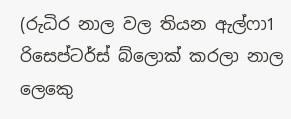(රුධිර නාල වල තියන ඇල්ෆා1 රිසෙප්ටර්ස් බ්ලොක් කරලා නාල ලෙකෙු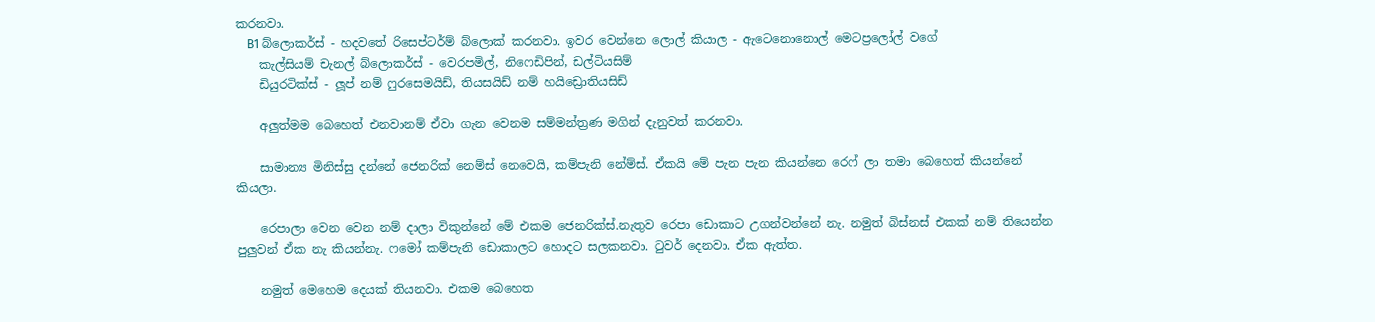කරනවා.
    B1 බ්ලොකර්ස් - හදවතේ රිසෙප්ටර්ම් බ්ලොක් කරනවා. ඉවර වෙන්නෙ ලොල් කියාල - ඇටෙනොනොල් මෙටප්‍රලෝල් වගේ
    කැල්සියම් චැනල් බ්ලොකර්ස් - වෙරපමිල්, නිෆෙඩිපින්, ඩල්ටියසිම්
    ඩියුරටික්ස් - ලූප් නම් ෆුරසෙමයිඩ්, තියසයිඩ් නම් හයිඩ්‍රොතියසිඩ්

    අලුත්මම බෙහෙත් එනවානම් ඒවා ගැන වෙනම සම්මන්ත්‍රණ මගින් දැනුවත් කරනවා.

    සාමාන්‍ය මිනිස්සු දන්නේ ජෙනරික් නෙම්ස් නෙවෙයි, කම්පැනි නේම්ස්. ඒකයි මේ පැන පැන කියන්නෙ රෙෆ් ලා තමා බෙහෙත් කියන්නේ කියලා.

    රෙපාලා වෙන වෙන නම් දාලා විකුන්නේ මේ එකම ජෙනරික්ස්.නැතුව රෙපා ඩොකාට උගන්වන්නේ නැ. නමුත් බිස්නස් එකක් නම් තියෙන්න පුලුවන් ඒක නැ කියන්නැ. ෆමෝ කම්පැනි ඩොකාලට හොදට සලකනවා. ටුවර් දෙනවා. ඒක ඇත්ත.

    නමුත් මෙහෙම දෙයක් තියනවා. එකම බෙහෙත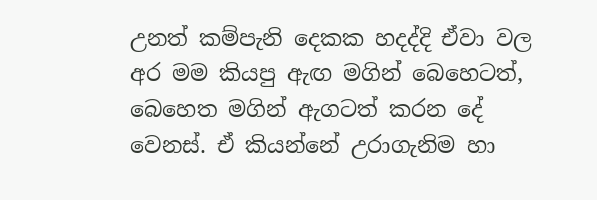උනත් කම්පැනි දෙකක හදද්දි ඒවා වල අර මම කියපු ඇඟ මගින් බෙහෙටත්, බෙහෙත මගින් ඇගටත් කරන දේ වෙනස්. ඒ කියන්නේ උරාගැනිම හා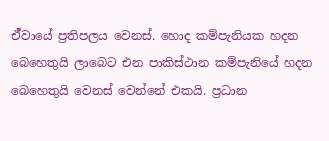ඒ්වායේ ප්‍රතිපලය වෙනස්. හොද කම්පැනියක හදන බෙහෙතුයි ලාබෙට එන පාකිස්ථාන කම්පැනියේ හදන බෙහෙතුයි වෙනස් වෙන්නේ එකයි. ප්‍රධාන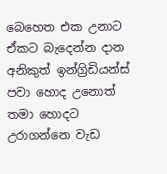බෙහෙත එක උනාට ඒකට බැදෙන්න දාන අනිකුත් ඉන්ග්‍රිඩියන්ස් පවා හොද උනොත් තමා හොදට උරාගන්නෙ වැඩ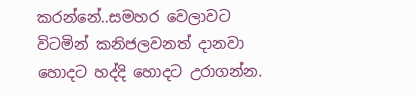කරන්නේ..සමහර වෙලාවට විටමින් කනිජලවනත් දානවා හොදට හද්දි හොදට උරාගන්න.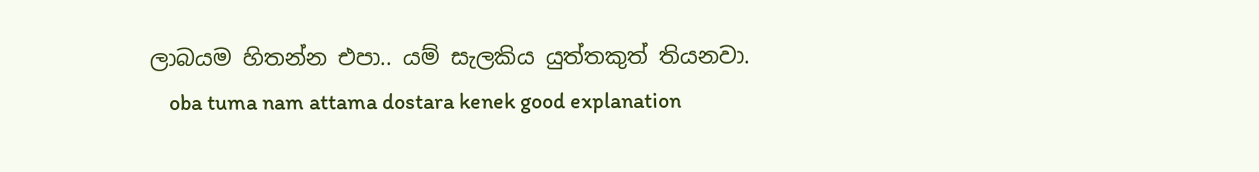ලාබයම හිතන්න එපා.. යම් සැලකිය යුත්තකුත් තියනවා.
    oba tuma nam attama dostara kenek good explanation